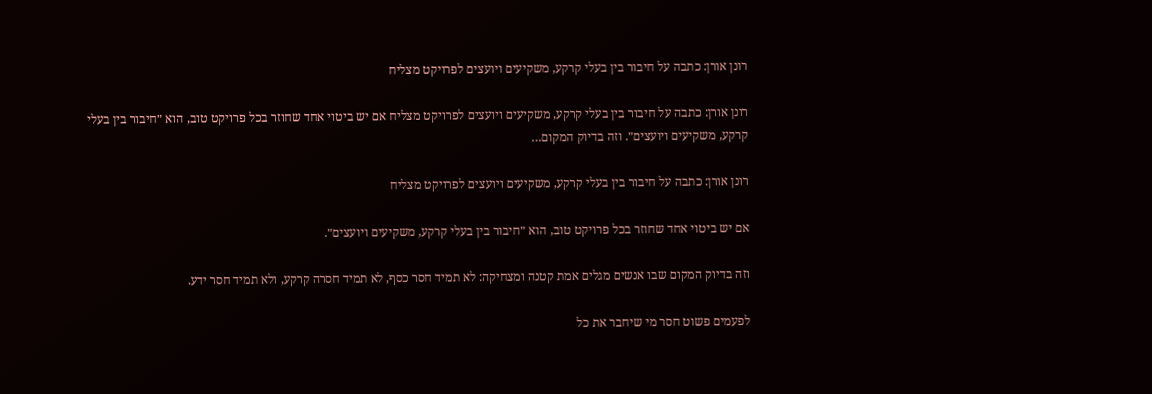רונן אורן: כתבה על חיבור בין בעלי קרקע, משקיעים ויועצים לפרויקט מצליח

רונן אורן: כתבה על חיבור בין בעלי קרקע, משקיעים ויועצים לפרויקט מצליח אם יש ביטוי אחד שחוזר בכל פרויקט טוב, הוא ״חיבור בין בעלי קרקע, משקיעים ויועצים״. וזה בדיוק המקום…

רונן אורן: כתבה על חיבור בין בעלי קרקע, משקיעים ויועצים לפרויקט מצליח

אם יש ביטוי אחד שחוזר בכל פרויקט טוב, הוא ״חיבור בין בעלי קרקע, משקיעים ויועצים״.

וזה בדיוק המקום שבו אנשים מגלים אמת קטנה ומצחיקה: לא תמיד חסר כסף, לא תמיד חסרה קרקע, ולא תמיד חסר ידע.

לפעמים פשוט חסר מי שיחבר את כל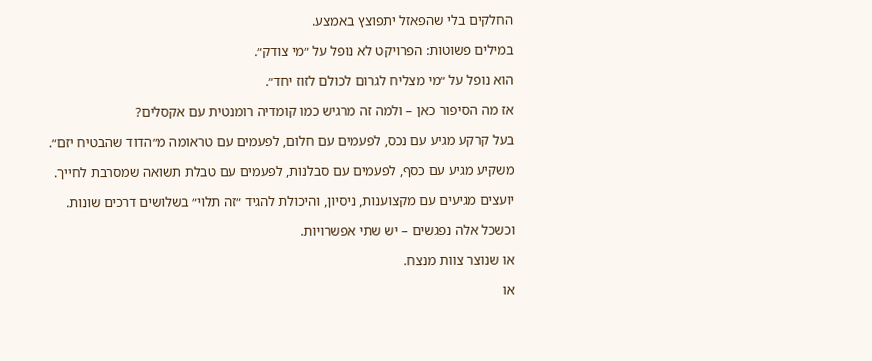החלקים בלי שהפאזל יתפוצץ באמצע.

במילים פשוטות: הפרויקט לא נופל על ״מי צודק״.

הוא נופל על ״מי מצליח לגרום לכולם לזוז יחד״.

אז מה הסיפור כאן – ולמה זה מרגיש כמו קומדיה רומנטית עם אקסלים?

בעל קרקע מגיע עם נכס, לפעמים עם חלום, לפעמים עם טראומה מ״הדוד שהבטיח יזם״.

משקיע מגיע עם כסף, לפעמים עם סבלנות, לפעמים עם טבלת תשואה שמסרבת לחייך.

יועצים מגיעים עם מקצוענות, ניסיון, והיכולת להגיד ״זה תלוי״ בשלושים דרכים שונות.

וכשכל אלה נפגשים – יש שתי אפשרויות.

או שנוצר צוות מנצח.

או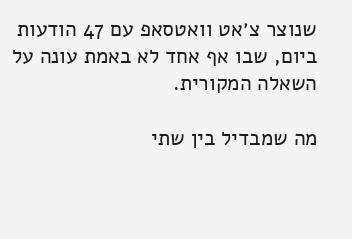שנוצר צ׳אט וואטסאפ עם 47 הודעות ביום, שבו אף אחד לא באמת עונה על השאלה המקורית.

מה שמבדיל בין שתי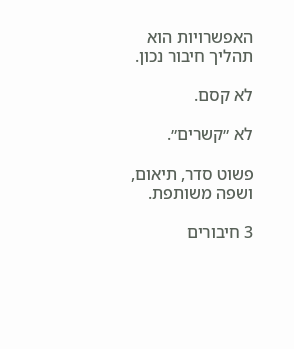האפשרויות הוא תהליך חיבור נכון.

לא קסם.

לא ״קשרים״.

פשוט סדר, תיאום, ושפה משותפת.

3 חיבורים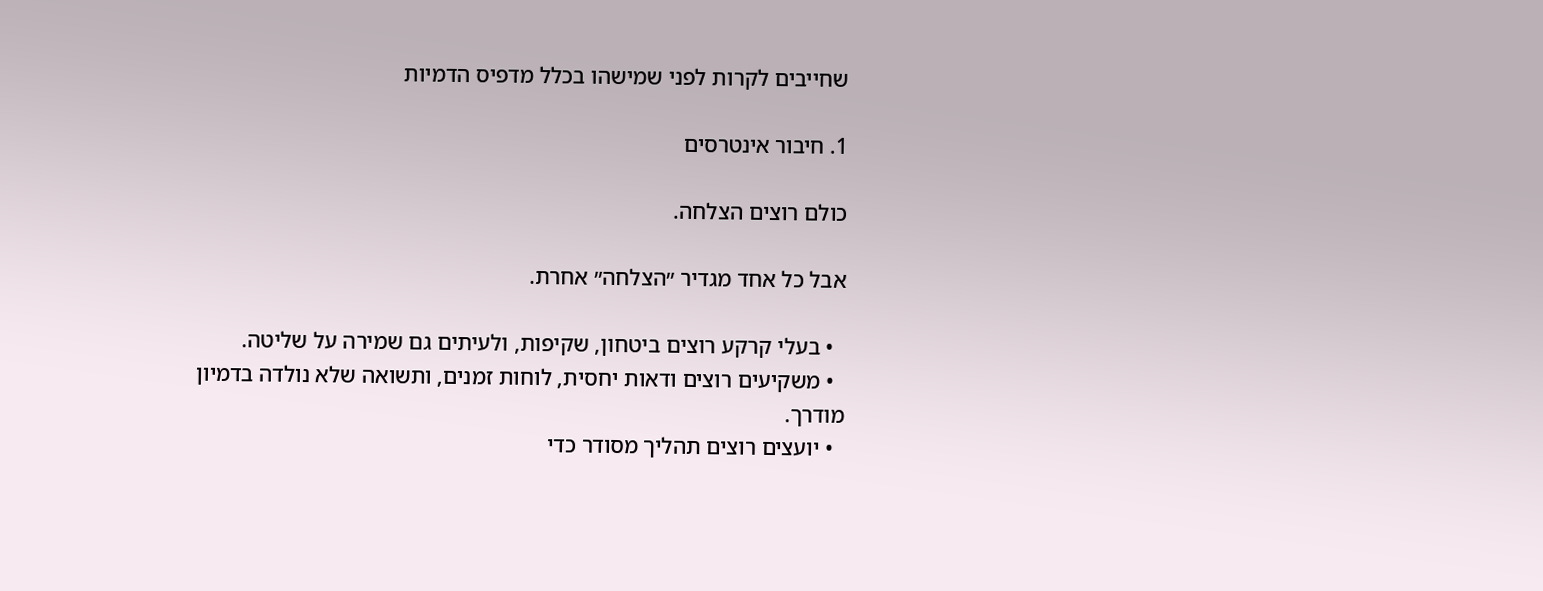שחייבים לקרות לפני שמישהו בכלל מדפיס הדמיות

1. חיבור אינטרסים

כולם רוצים הצלחה.

אבל כל אחד מגדיר ״הצלחה״ אחרת.

  • בעלי קרקע רוצים ביטחון, שקיפות, ולעיתים גם שמירה על שליטה.
  • משקיעים רוצים ודאות יחסית, לוחות זמנים, ותשואה שלא נולדה בדמיון מודרך.
  • יועצים רוצים תהליך מסודר כדי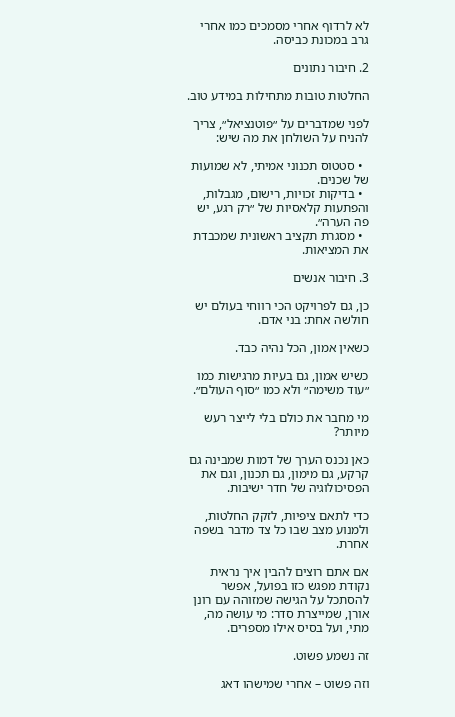לא לרדוף אחרי מסמכים כמו אחרי גרב במכונת כביסה.

2. חיבור נתונים

החלטות טובות מתחילות במידע טוב.

לפני שמדברים על ״פוטנציאל״, צריך להניח על השולחן את מה שיש:

  • סטטוס תכנוני אמיתי, לא שמועות של שכנים.
  • בדיקות זכויות, רישום, מגבלות, והפתעות קלאסיות של ״רק רגע, יש פה הערה״.
  • מסגרת תקציב ראשונית שמכבדת את המציאות.

3. חיבור אנשים

כן, גם לפרויקט הכי רווחי בעולם יש חולשה אחת: בני אדם.

כשאין אמון, הכל נהיה כבד.

כשיש אמון, גם בעיות מרגישות כמו ״עוד משימה״ ולא כמו ״סוף העולם״.

מי מחבר את כולם בלי לייצר רעש מיותר?

כאן נכנס הערך של דמות שמבינה גם קרקע, גם מימון, גם תכנון, וגם את הפסיכולוגיה של חדר ישיבות.

כדי לתאם ציפיות, לזקק החלטות, ולמנוע מצב שבו כל צד מדבר בשפה אחרת.

אם אתם רוצים להבין איך נראית נקודת מפגש כזו בפועל, אפשר להסתכל על הגישה שמזוהה עם רונן אורן, שמייצרת סדר: מי עושה מה, מתי, ועל בסיס אילו מספרים.

זה נשמע פשוט.

וזה פשוט – אחרי שמישהו דאג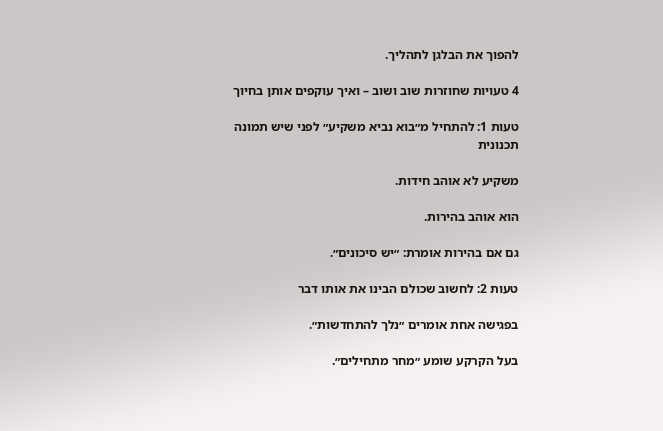להפוך את הבלגן לתהליך.

4 טעויות שחוזרות שוב ושוב – ואיך עוקפים אותן בחיוך

טעות 1: להתחיל מ״בוא נביא משקיע״ לפני שיש תמונה תכנונית

משקיע לא אוהב חידות.

הוא אוהב בהירות.

גם אם בהירות אומרת: ״יש סיכונים״.

טעות 2: לחשוב שכולם הבינו את אותו דבר

בפגישה אחת אומרים ״נלך להתחדשות״.

בעל הקרקע שומע ״מחר מתחילים״.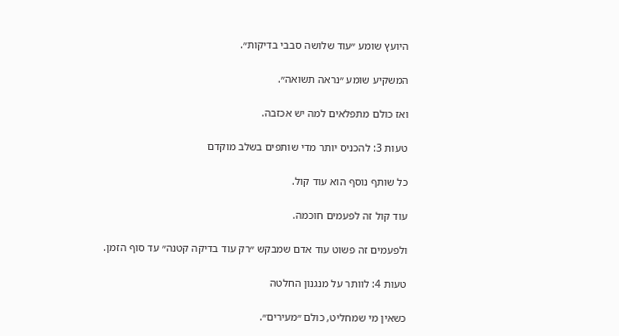היועץ שומע ״עוד שלושה סבבי בדיקות״.

המשקיע שומע ״נראה תשואה״.

ואז כולם מתפלאים למה יש אכזבה.

טעות 3: להכניס יותר מדי שותפים בשלב מוקדם

כל שותף נוסף הוא עוד קול.

עוד קול זה לפעמים חוכמה.

ולפעמים זה פשוט עוד אדם שמבקש ״רק עוד בדיקה קטנה״ עד סוף הזמן.

טעות 4: לוותר על מנגנון החלטה

כשאין מי שמחליט, כולם ״מעירים״.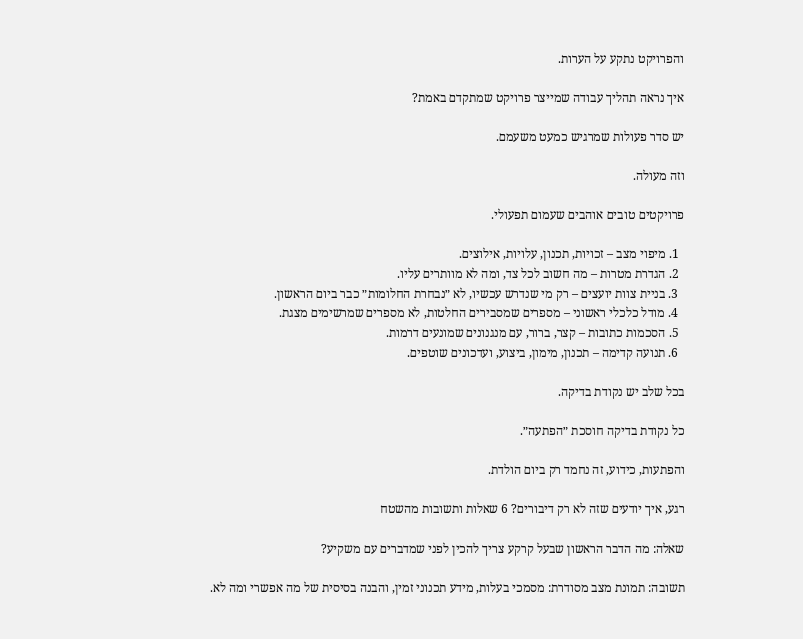והפרויקט נתקע על הערות.

איך נראה תהליך עבודה שמייצר פרויקט שמתקדם באמת?

יש סדר פעולות שמרגיש כמעט משעמם.

וזה מעולה.

פרויקטים טובים אוהבים שעמום תפעולי.

  1. מיפוי מצב – זכויות, תכנון, עלויות, אילוצים.
  2. הגדרת מטרות – מה חשוב לכל צד, ומה לא מוותרים עליו.
  3. בניית צוות יועצים – רק מי שנדרש עכשיו, לא ״נבחרת החלומות״ כבר ביום הראשון.
  4. מודל כלכלי ראשוני – מספרים שמסבירים החלטות, לא מספרים שמרשימים מצגת.
  5. הסכמות כתובות – קצר, ברור, עם מנגנונים שמונעים דרמות.
  6. תנועה קדימה – תכנון, מימון, ביצוע, ועדכונים שוטפים.

בכל שלב יש נקודת בדיקה.

כל נקודת בדיקה חוסכת ״הפתעה״.

והפתעות, כידוע, זה נחמד רק ביום הולדת.

רגע, איך יודעים שזה לא רק דיבורים? 6 שאלות ותשובות מהשטח

שאלה: מה הדבר הראשון שבעל קרקע צריך להכין לפני שמדברים עם משקיע?

תשובה: תמונת מצב מסודרת: מסמכי בעלות, מידע תכנוני זמין, והבנה בסיסית של מה אפשרי ומה לא.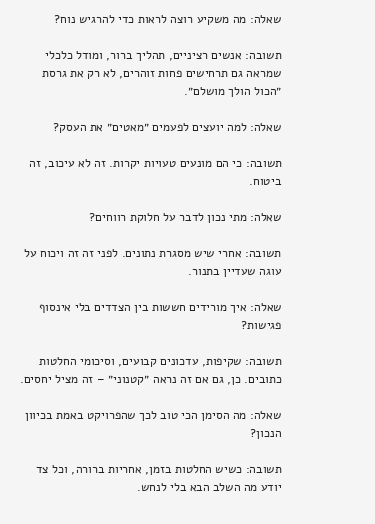שאלה: מה משקיע רוצה לראות כדי להרגיש נוח?

תשובה: אנשים רציניים, תהליך ברור, ומודל כלכלי שמראה גם תרחישים פחות זוהרים, לא רק את גרסת ״הכול הולך מושלם״.

שאלה: למה יועצים לפעמים ״מאטים״ את העסק?

תשובה: כי הם מונעים טעויות יקרות. זה לא עיכוב, זה ביטוח.

שאלה: מתי נכון לדבר על חלוקת רווחים?

תשובה: אחרי שיש מסגרת נתונים. לפני זה זה ויכוח על עוגה שעדיין בתנור.

שאלה: איך מורידים חששות בין הצדדים בלי אינסוף פגישות?

תשובה: שקיפות, עדכונים קבועים, וסיכומי החלטות כתובים. כן, גם אם זה נראה ״קטנוני״ – זה מציל יחסים.

שאלה: מה הסימן הכי טוב לכך שהפרויקט באמת בכיוון הנכון?

תשובה: כשיש החלטות בזמן, אחריות ברורה, וכל צד יודע מה השלב הבא בלי לנחש.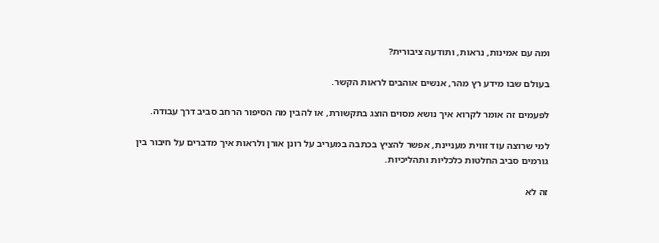ומה עם אמינות, נראות, ותודעה ציבורית?

בעולם שבו מידע רץ מהר, אנשים אוהבים לראות הקשר.

לפעמים זה אומר לקרוא איך נושא מסוים הוצג בתקשורת, או להבין מה הסיפור הרחב סביב דרך עבודה.

למי שרוצה עוד זווית מעניינת, אפשר להציץ בכתבה במעריב על רונן אורן ולראות איך מדברים על חיבור בין גורמים סביב החלטות כלכליות ותהליכיות.

זה לא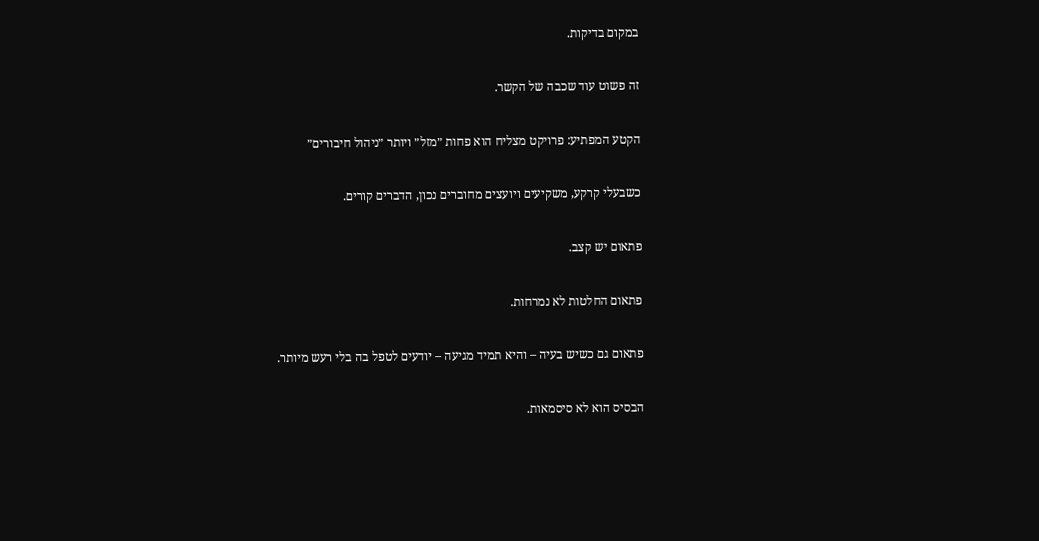במקום בדיקות.

זה פשוט עוד שכבה של הקשר.

הקטע המפתיע: פרויקט מצליח הוא פחות ״מזל״ ויותר ״ניהול חיבורים״

כשבעלי קרקע, משקיעים ויועצים מחוברים נכון, הדברים קורים.

פתאום יש קצב.

פתאום החלטות לא נמרחות.

פתאום גם כשיש בעיה – והיא תמיד מגיעה – יודעים לטפל בה בלי רעש מיותר.

הבסיס הוא לא סיסמאות.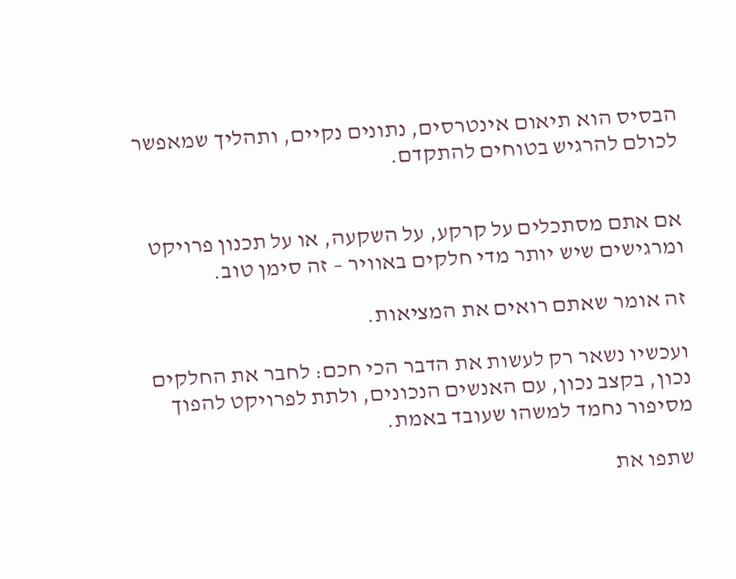הבסיס הוא תיאום אינטרסים, נתונים נקיים, ותהליך שמאפשר לכולם להרגיש בטוחים להתקדם.


אם אתם מסתכלים על קרקע, על השקעה, או על תכנון פרויקט ומרגישים שיש יותר מדי חלקים באוויר – זה סימן טוב.

זה אומר שאתם רואים את המציאות.

ועכשיו נשאר רק לעשות את הדבר הכי חכם: לחבר את החלקים נכון, בקצב נכון, עם האנשים הנכונים, ולתת לפרויקט להפוך מסיפור נחמד למשהו שעובד באמת.

שתפו את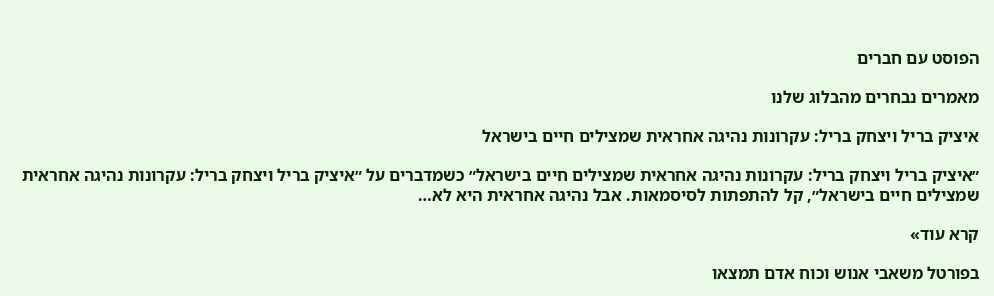הפוסט עם חברים

מאמרים נבחרים מהבלוג שלנו

איציק בריל ויצחק בריל: עקרונות נהיגה אחראית שמצילים חיים בישראל

״איציק בריל ויצחק בריל: עקרונות נהיגה אחראית שמצילים חיים בישראל״ כשמדברים על ״איציק בריל ויצחק בריל: עקרונות נהיגה אחראית שמצילים חיים בישראל״, קל להתפתות לסיסמאות. אבל נהיגה אחראית היא לא…

קרא עוד»

בפורטל משאבי אנוש וכוח אדם תמצאו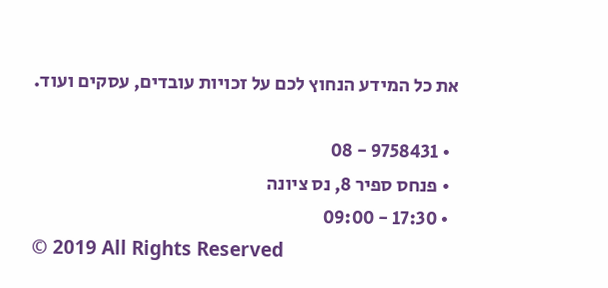את כל המידע הנחוץ לכם על זכויות עובדים, עסקים ועוד.

  • 9758431 - 08
  • פנחס ספיר 8, נס ציונה
  • 17:30 - 09:00
© 2019 All Rights Reserved